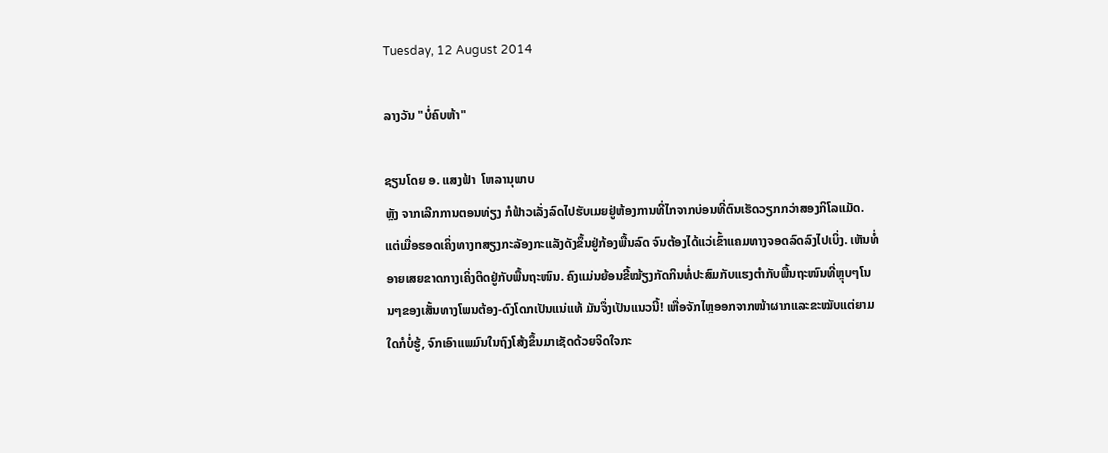Tuesday, 12 August 2014

ລາງວັນ "ບໍ່ຄົບຫ້າ"

ຊຽນໂດຍ ອ. ແສງຟ້າ  ໂຫລານຸພາບ
ຫຼັງ ຈາກເລີກການຕອນທ່ຽງ ກໍຟ້າວເລັ່ງລົດໄປຮັບເມຍຢູ່ຫ້ອງການທີ່ໄກຈາກບ່ອນທີ່ຕົນເຮັດວຽກກວ່າສອງກິໂລແມັດ. ແຕ່ເມື່ອຮອດເຄິ່ງທາງnສຽງກະລັອງກະແລັງດັງຂຶ້ນຢູ່ກ້ອງພື້ນລົດ ຈົນຕ້ອງໄດ້ແວ່ເຂົ້າແຄມທາງຈອດລົດລົງໄປເບິ່ງ. ເຫັນທໍ່ອາຍເສຍຂາດກາງເຄິ່ງຕິດຢູ່ກັບພື້ນຖະໜົນ. ຄົງແມ່ນຍ້ອນຂີ້ໝ້ຽງກັດກິນທໍ່ປະສົມກັບແຮງຕຳກັບພື້ນຖະໜົນທີ່ຫຼຸບໆໂນນໆຂອງເສັ້ນທາງໂພນຕ້ອງ-ດົງໂດກເປັນແນ່ແທ້ ມັນຈຶ່ງເປັນແນວນີ້! ເຫື່ອຈັກໄຫຼອອກຈາກໜ້າຜາກແລະຂະໝັບແຕ່ຍາມໃດກໍບໍ່ຮູ້, ຈົກເອົາແພມົນໃນຖົງໂສ້ງຂຶ້ນມາເຊັດດ້ວຍຈິດໃຈກະ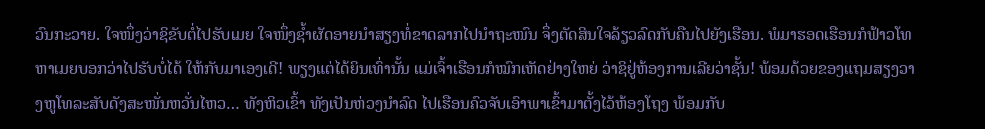ວົນກະວາຍ. ໃຈໜຶ່ງວ່າຊິຂັບຕໍ່ໄປຮັບເມຍ ໃຈໜຶ່ງຊ້ຳຜັດອາຍນຳສຽງທໍ່ຂາດລາກໄປນຳຖະໜົນ ຈຶ່ງຕັດສິນໃຈລ້ຽວລົດກັບຄືນໄປຍັງເຮືອນ. ພໍມາຮອດເຮືອນກໍຟ້າວໂທຫາເມຍບອກວ່າໄປຮັບບໍ່ໄດ້ ໃຫ້ກັບມາເອງເດີ! ພຽງແຕ່ໄດ້ຍິນເທົ່ານັ້ນ ແມ່ເຈົ້າເຮືອນກໍໝົກເຫັດຢ່າງໃຫຍ່ ວ່າຊິຢູ່ຫ້ອງການເລີຍວ່າຊັ້ນ! ພ້ອມດ້ວຍຂອງແຖມສຽງວາງຫູໂທລະສັບດັງສະໜັ່ນຫວັ່ນໄຫວ… ທັງຫິວເຂົ້າ ທັງເປັນຫ່ວງນຳລົດ ໄປເຮືອນຄົວຈັບເອົາພາເຂົ້າມາຕັ້ງໄວ້ຫ້ອງໂຖງ ພ້ອມກັບ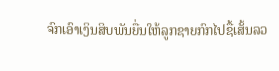ຈົກເອົາເງິນສິບພັນຍື່ນໃຫ້ລູກຊາຍກົກໄປຊື້ເສັ້ນລວ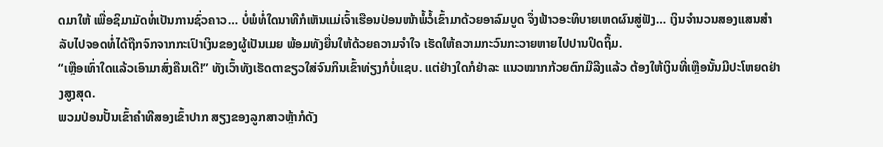ດມາໃຫ້ ເພື່ອຊິມາມັດທໍ່ເປັນການຊົ່ວຄາວ… ບໍ່ພໍທໍ່ໃດນາທີກໍເຫັນແມ່ເຈົ້າເຮືອນປ່ອນໜ້າພໍ້ວໍ້ເຂົ້າມາດ້ວຍອາລົມບູດ ຈຶ່ງຟ້າວອະທິບາຍເຫດຜົນສູ່ຟັງ… ເງິນຈຳນວນສອງແສນສຳລັບໄປຈອດທໍ່ໄດ້ຖືກຈົກຈາກກະເປົາເງິນຂອງຜູ້ເປັນເມຍ ພ້ອມທັງຍື່ນໃຫ້ດ້ວຍຄວາມຈຳໃຈ ເຮັດໃຫ້ຄວາມກະວົນກະວາຍຫາຍໄປປານປິດຖິ້ມ.
“ເຫຼືອເທົ່າໃດແລ້ວເອົາມາສົ່ງຄືນເດີ!” ທັງເວົ້າທັງເຮັດຕາຂຽວໃສ່ຈົນກິນເຂົ້າທ່ຽງກໍບໍ່ແຊບ. ແຕ່ຢ່າງໃດກໍຢ່າລະ ແນວໝາກກ້ວຍຕົກມືລີງແລ້ວ ຕ້ອງໃຫ້ເງິນທີ່ເຫຼືອນັ້ນມີປະໂຫຍດຢ່າງສູງສຸດ.
ພວມປ່ອນປັ້ນເຂົ້າຄຳທີສອງເຂົ້າປາກ ສຽງຂອງລູກສາວຫຼ້າກໍດັງ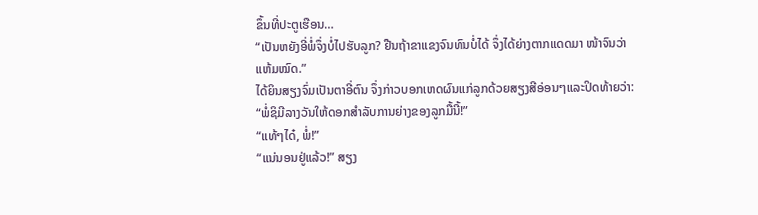ຂຶ້ນທີ່ປະຕູເຮືອນ…
“ເປັນຫຍັງອີ່ພໍ່ຈຶ່ງບໍ່ໄປຮັບລູກ? ຢືນຖ້າຂາແຂງຈົນທົນບໍ່ໄດ້ ຈຶ່ງໄດ້ຍ່າງຕາກແດດມາ ໜ້າຈົນວ່າແຫ້ມໝົດ.”
ໄດ້ຍິນສຽງຈົ່ມເປັນຕາອີ່ຕົນ ຈຶ່ງກ່າວບອກເຫດຜົນແກ່ລູກດ້ວຍສຽງສີອ່ອນໆແລະປິດທ້າຍວ່າ:
“ພໍ່ຊິມີລາງວັນໃຫ້ດອກສຳລັບການຍ່າງຂອງລູກມື້ນີ້!”
“ແທ້ໆໄດ໋, ພໍ່!”
“ແນ່ນອນຢູ່ແລ້ວ!” ສຽງ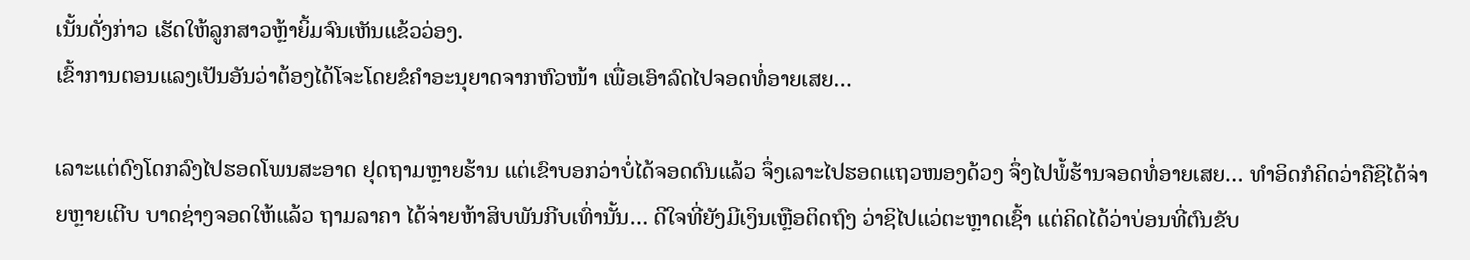ເນັ້ນດັ່ງກ່າວ ເຮັດໃຫ້ລູກສາວຫຼ້າຍິ້ມຈົນເຫັນແຂ້ວວ່ອງ.
ເຂົ້າການຕອນແລງເປັນອັນວ່າຕ້ອງໄດ້ໂຈະໂດຍຂໍຄຳອະນຸຍາດຈາກຫົວໜ້າ ເພື່ອເອົາລົດໄປຈອດທໍ່ອາຍເສຍ…

ເລາະແຕ່ດົງໂດກລົງໄປຮອດໂພນສະອາດ ຢຸດຖາມຫຼາຍຮ້ານ ແຕ່ເຂົາບອກວ່າບໍ່ໄດ້ຈອດດົນແລ້ວ ຈຶ່ງເລາະໄປຮອດແຖວໜອງດ້ວງ ຈຶ່ງໄປພໍ້ຮ້ານຈອດທໍ່ອາຍເສຍ… ທຳອິດກໍຄິດວ່າຄືຊິໄດ້ຈ່າຍຫຼາຍເຕີບ ບາດຊ່າງຈອດໃຫ້ແລ້ວ ຖາມລາຄາ ໄດ້ຈ່າຍຫ້າສິບພັນກີບເທົ່ານັ້ນ… ດີໃຈທີ່ຍັງມີເງິນເຫຼືອຕິດຖົງ ວ່າຊິໄປແວ່ຕະຫຼາດເຊົ້າ ແຕ່ຄິດໄດ້ວ່າບ່ອນທີ່ຕົນຂັບ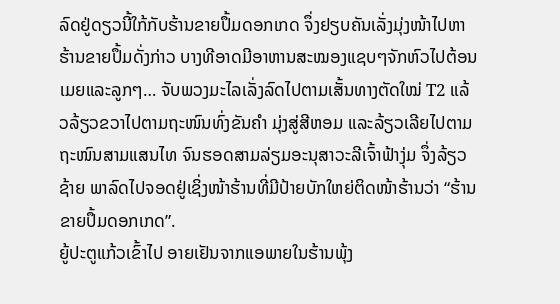ລົດຢູ່ດຽວນີ້ໃກ້ກັບຮ້ານຂາຍປຶ້ມດອກເກດ ຈຶ່ງຢຽບຄັນເລັ່ງມຸ່ງໜ້າໄປຫາຮ້ານຂາຍປຶ້ມດັ່ງກ່າວ ບາງທີອາດມີອາຫານສະໝອງແຊບໆຈັກຫົວໄປຕ້ອນເມຍແລະລູກໆ… ຈັບພວງມະໄລເລັ່ງລົດໄປຕາມເສັ້ນທາງຕັດໃໝ່ T2 ແລ້ວລ້ຽວຂວາໄປຕາມຖະໜົນທົ່ງຂັນຄຳ ມຸ່ງສູ່ສີຫອມ ແລະລ້ຽວເລີຍໄປຕາມຖະໜົນສາມແສນໄທ ຈົນຮອດສາມລ່ຽມອະນຸສາວະລີເຈົ້າຟ້າງຸ່ມ ຈຶ່ງລ້ຽວຊ້າຍ ພາລົດໄປຈອດຢູ່ເຊິ່ງໜ້າຮ້ານທີ່ມີປ້າຍບັກໃຫຍ່ຕິດໜ້າຮ້ານວ່າ “ຮ້ານຂາຍປຶ້ມດອກເກດ”.
ຍູ້ປະຕູແກ້ວເຂົ້າໄປ ອາຍເຢັນຈາກແອພາຍໃນຮ້ານພຸ້ງ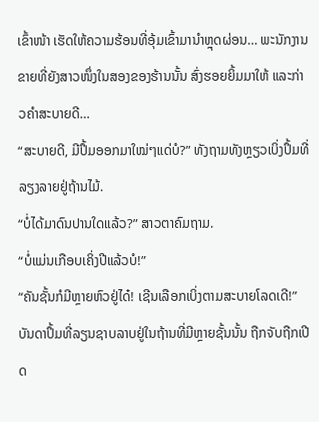ເຂົ້າໜ້າ ເຮັດໃຫ້ຄວາມຮ້ອນທີ່ອຸ້ມເຂົ້າມານຳຫຼຸດຜ່ອນ… ພະນັກງານຂາຍທີ່ຍັງສາວໜຶ່ງໃນສອງຂອງຮ້ານນັ້ນ ສົ່ງຮອຍຍິ້ມມາໃຫ້ ແລະກ່າວຄຳສະບາຍດີ…
“ສະບາຍດີ, ມີປຶ້ມອອກມາໃໝ່ໆແດ່ບໍ?” ທັງຖາມທັງຫຼຽວເບິ່ງປຶ້ມທີ່ລຽງລາຍຢູ່ຖ້ານໄມ້.
“ບໍ່ໄດ້ມາດົນປານໃດແລ້ວ?” ສາວຕາຄົມຖາມ.
“ບໍ່ແມ່ນເກືອບເຄິ່ງປີແລ້ວບໍ!”
“ຄັນຊັ້ນກໍມີຫຼາຍຫົວຢູ່ໄດ໋! ເຊີນເລືອກເບິ່ງຕາມສະບາຍໂລດເດີ!”
ບັນດາປຶ້ມທີ່ລຽນຊາບລາບຢູ່ໃນຖ້ານທີ່ມີຫຼາຍຊັ້ນນັ້ນ ຖືກຈັບຖືກເປີດ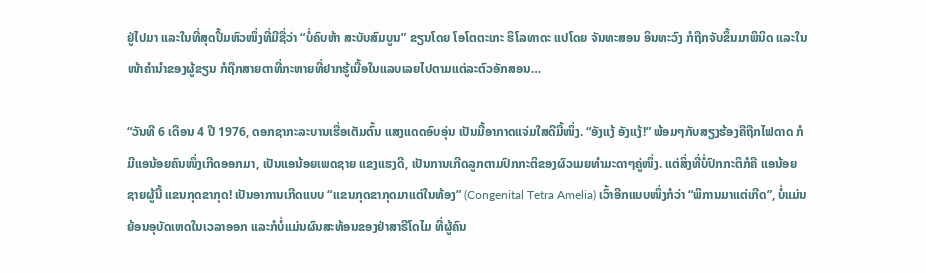ຢູ່ໄປມາ ແລະໃນທີ່ສຸດປຶ້ມຫົວໜຶ່ງທີ່ມີຊື່ວ່າ “ບໍ່ຄົບຫ້າ ສະບັບສົມບູນ” ຂຽນໂດຍ ໂອໂຕຕະເກະ ຮິໂລທາດະ ແປໂດຍ ຈັນທະສອນ ອິນທະວົງ ກໍຖືກຈັບຂຶ້ນມາພິນິດ ແລະໃນໜ້າຄຳນຳຂອງຜູ້ຂຽນ ກໍຖືກສາຍຕາທີ່ກະຫາຍທີ່ຢາກຮູ້ເນື້ອໃນແລບເລຍໄປຕາມແຕ່ລະຕົວອັກສອນ…

“ວັນທີ 6 ເດືອນ 4 ປີ 1976, ດອກຊາກະລະບານເຮື່ອເຕັມຕົ້ນ ແສງແດດອົບອຸ່ນ ເປັນມື້ອາກາດແຈ່ມໃສດີມື້ໜຶ່ງ. “ອັງແງ້ ອັງແງ້!” ພ້ອມໆກັບສຽງຮ້ອງຄືຖືກໄຟດາດ ກໍມີແອນ້ອຍຄົນໜຶ່ງເກີດອອກມາ, ເປັນແອນ້ອຍເພດຊາຍ ແຂງແຮງດີ, ເປັນການເກີດລູກຕາມປົກກະຕິຂອງຜົວເມຍທຳມະດາໆຄູ່ໜຶ່ງ. ແຕ່ສິ່ງທີ່ບໍ່ປົກກະຕິກໍຄື ແອນ້ອຍຊາຍຜູ້ນີ້ ແຂນກຸດຂາກຸດ! ເປັນອາການເກີດແບບ “ແຂນກຸດຂາກຸດມາແຕ່ໃນທ້ອງ” (Congenital Tetra Amelia) ເວົ້າອີກແບບໜຶ່ງກໍວ່າ “ພິການມາແຕ່ເກີດ”, ບໍ່ແມ່ນຍ້ອນອຸບັດເຫດໃນເວລາອອກ ແລະກໍບໍ່ແມ່ນຜົນສະທ້ອນຂອງຢ່າສາຣີໂດໄມ ທີ່ຜູ້ຄົນ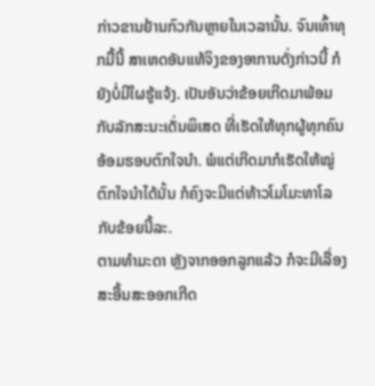ກ່າວຂານຢ້ານກົວກັນຫຼາຍໃນເວລານັ້ນ. ຈົນເທົ້າທຸກມື້ນີ້ ສາເຫດອັນແທ້ຈິງຂອງອາການດັ່ງກ່າວນີ້ ກໍຍັງບໍ່ມີໃຜຮູ້ແຈ້ງ. ເປັນອັນວ່າຂ້ອຍເກີດມາພ້ອມກັບລັກສະນະເດັ່ນພິເສດ ທີ່ເຮັດໃຫ້ທຸກຜູ້ທຸກຄົນອ້ອມຮອບຕົກໃຈນຳ. ພໍແຕ່ເກີດມາກໍເຮັດໃຫ້ໝູ່ຕົກໃຈນຳໄດ້ນັ້ນ ກໍຄົງຈະມີແຕ່ທ້າວໂມໂມະທາໂລ ກັບຂ້ອຍນີ້ລະ.
ຕາມທຳມະດາ ຫຼັງຈາກອອກລູກແລ້ວ ກໍຈະມີເລື່ອງສະອື້ນສະອອກເກີດ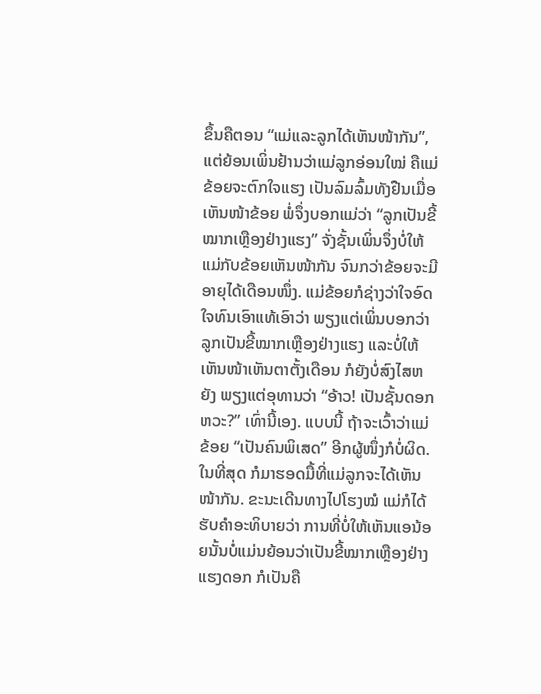ຂຶ້ນຄືຕອນ “ແມ່ແລະລູກໄດ້ເຫັນໜ້າກັນ”, ແຕ່ຍ້ອນເພິ່ນຢ້ານວ່າແມ່ລູກອ່ອນໃໝ່ ຄືແມ່ຂ້ອຍຈະຕົກໃຈແຮງ ເປັນລົມລົ້ມທັງຢືນເມື່ອເຫັນໜ້າຂ້ອຍ ພໍ່ຈຶ່ງບອກແມ່ວ່າ “ລູກເປັນຂີ້ໝາກເຫຼືອງຢ່າງແຮງ” ຈັ່ງຊັ້ນເພິ່ນຈຶ່ງບໍ່ໃຫ້ແມ່ກັບຂ້ອຍເຫັນໜ້າກັນ ຈົນກວ່າຂ້ອຍຈະມີອາຍຸໄດ້ເດືອນໜຶ່ງ. ແມ່ຂ້ອຍກໍຊ່າງວ່າໃຈອົດໃຈທົນເອົາແທ້ເອົາວ່າ ພຽງແຕ່ເພິ່ນບອກວ່າ ລູກເປັນຂີ້ໝາກເຫຼືອງຢ່າງແຮງ ແລະບໍ່ໃຫ້ເຫັນໜ້າເຫັນຕາຕັ້ງເດືອນ ກໍຍັງບໍ່ສົງໄສຫຍັງ ພຽງແຕ່ອຸທານວ່າ “ອ້າວ! ເປັນຊັ້ນດອກຫວະ?” ເທົ່ານີ້ເອງ. ແບບນີ້ ຖ້າຈະເວົ້າວ່າແມ່ຂ້ອຍ “ເປັນຄົນພິເສດ” ອີກຜູ້ໜຶ່ງກໍບໍ່ຜິດ.
ໃນທີ່ສຸດ ກໍມາຮອດມື້ທີ່ແມ່ລູກຈະໄດ້ເຫັນໜ້າກັນ. ຂະນະເດີນທາງໄປໂຮງໝໍ ແມ່ກໍໄດ້ຮັບຄຳອະທິບາຍວ່າ ການທີ່ບໍ່ໃຫ້ເຫັນແອນ້ອຍນັ້ນບໍ່ແມ່ນຍ້ອນວ່າເປັນຂີ້ໝາກເຫຼືອງຢ່າງແຮງດອກ ກໍເປັນຄື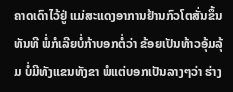ຄາດເດົາໄວ້ຢູ່ ແມ່ສະແດງອາການຢ້ານກົວໂຕສັ່ນຂຶ້ນທັນທີ ພໍ່ກໍເລີຍບໍ່ກ້າບອກຕໍ່ວ່າ ຂ້ອຍເປັນທ້າວອຸ້ມລຸ້ມ ບໍ່ມີທັງແຂນທັງຂາ ພໍແຕ່ບອກເປັນລາງໆວ່າ ຮ່າງ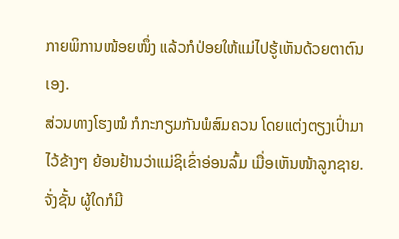ກາຍພິການໜ້ອຍໜຶ່ງ ແລ້ວກໍປ່ອຍໃຫ້ແມ່ໄປຮູ້ເຫັນດ້ວຍຕາຕົນເອງ.
ສ່ວນທາງໂຮງໝໍ ກໍກະກຽມກັນພໍສົມຄວນ ໂດຍແຕ່ງຕຽງເປົ່າມາໄວ້ຂ້າງໆ ຍ້ອນຢ້ານວ່າແມ່ຊິເຂົ່າອ່ອນລົ້ມ ເມື່ອເຫັນໜ້າລູກຊາຍ. ຈັ່ງຊັ້ນ ຜູ້ໃດກໍມີ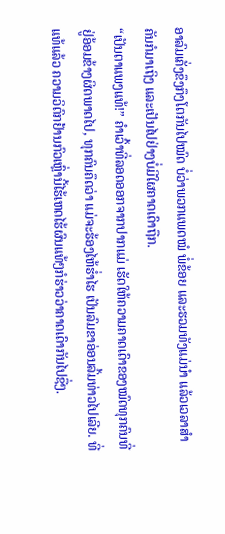ອາລົມເຄັ່ງຂຶງກຶງໂຕກັນໄປໝົດ ບໍ່ວ່າພວກແພດໝໍ ພໍ່ຂ້ອຍ ແລະຮວມທັງແມ່ນຳ ແລ້ວເວລາສຳຄັນກໍມາເຖິງ ແລະເປັນໄປຢ່າງບໍ່ມີໃຜຄາດເດົາຖືກ.
“ເປັນຕາແພງແທ້!” ຄຳເວົ້າທີ່ລອດອອກຈາກປາກແມ່ ເຮັດໃຫ້ຄວາມຄາດເດົາຂອງໝົດທຸກຄົນທີ່ຢູ່ອ້ອມຂ້າງຜິດພາດໄປ, ທຸກຄົນຄຶດວ່າ ແມ່ຈະຮ້ອງໄຫ້ຮໍ່າໄຮ ເປັນລົມຂາອ່ອນລົ້ມທ່າວໄປເລີຍ. ທີ່ແທ້ແລ້ວ ຄວາມວິຕົກຢ້ານກົວເຫຼົ່ານີ້ໄຮ້ເຫດໄຮ້ຜົນແທ້ໆກໍຮ່າວວ່າຄາດເດົາກັນໄປຊື່ໆ.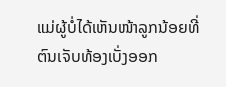ແມ່ຜູ້ບໍ່ໄດ້ເຫັນໜ້າລູກນ້ອຍທີ່ຕົນເຈັບທ້ອງເບັ່ງອອກ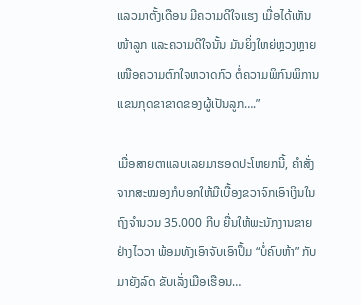ແລວມາຕັ້ງເດືອນ ມີຄວາມດີໃຈແຮງ ເມື່ອໄດ້ເຫັນໜ້າລູກ ແລະຄວາມດີໃຈນັ້ນ ມັນຍິ່ງໃຫຍ່ຫຼວງຫຼາຍເໜືອຄວາມຕົກໃຈຫວາດກົວ ຕໍ່ຄວາມພິກົນພິການ ແຂນກຸດຂາຂາດຂອງຜູ້ເປັນລູກ….”

ເມື່ອສາຍຕາແລບເລຍມາຮອດປະໂຫຍກນີ້, ຄຳສັ່ງຈາກສະໝອງກໍບອກໃຫ້ມືເບື້ອງຂວາຈົກເອົາເງິນໃນຖົງຈຳນວນ 35.000 ກີບ ຍື່ນໃຫ້ພະນັກງານຂາຍຢ່າງໄວວາ ພ້ອມທັງເອົາຈັບເອົາປຶ້ມ “ບໍ່ຄົບຫ້າ” ກັບມາຍັງລົດ ຂັບເລັ່ງເມືອເຮືອນ…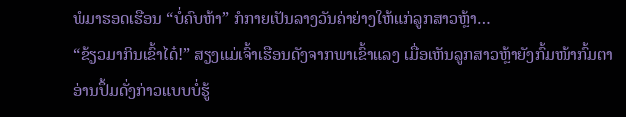ພໍມາຮອດເຮືອນ “ບໍ່ຄົບຫ້າ” ກໍກາຍເປັນລາງວັນຄ່າຍ່າງໃຫ້ແກ່ລູກສາວຫຼ້າ…
“ຂ້ຽວມາກິນເຂົ້າໄດ໋!” ສຽງແມ່ເຈົ້າເຮືອນດັງຈາກພາເຂົ້າແລງ ເມື່ອເຫັນລູກສາວຫຼ້າຍັງກົ້ມໜ້າກົ້ມຕາອ່ານປຶ້ມດັ່ງກ່າວແບບບໍ່ຮູ້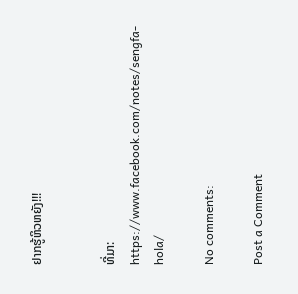ຢາກຮູ້ຫິວຫຍັງ!!!


ທີ່ມາ: https://www.facebook.com/notes/sengfa-hola/

No comments:

Post a Comment